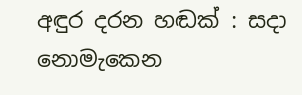අඳුර දරන හඬක් : සදා නොමැකෙන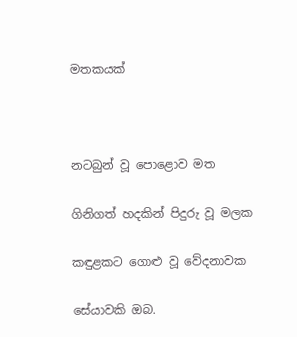මතකයක්



නටබුන් වූ පොළොව මත

ගිනිගත් හදකින් පිදුරු වූ මලක

කඳුළකට ගොළු වූ වේදනාවක

සේයාවකි ඔබ.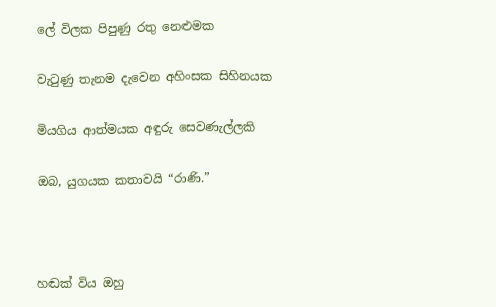ලේ විලක පිපුණු රතු නෙළුමක

වැටුණු තැනම දැවෙන අහිංසක සිහිනයක

මියගිය ආත්මයක අඳුරු සෙවණැල්ලකි

ඔබ, යුගයක කතාවයි “රාණි.”



හඬක් විය ඔහු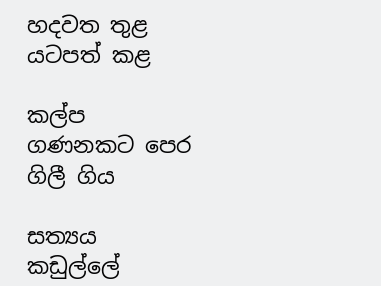හදවත තුළ යටපත් කළ

කල්ප ගණනකට පෙර ගිලී ගිය

සත්‍යය කඩුල්ලේ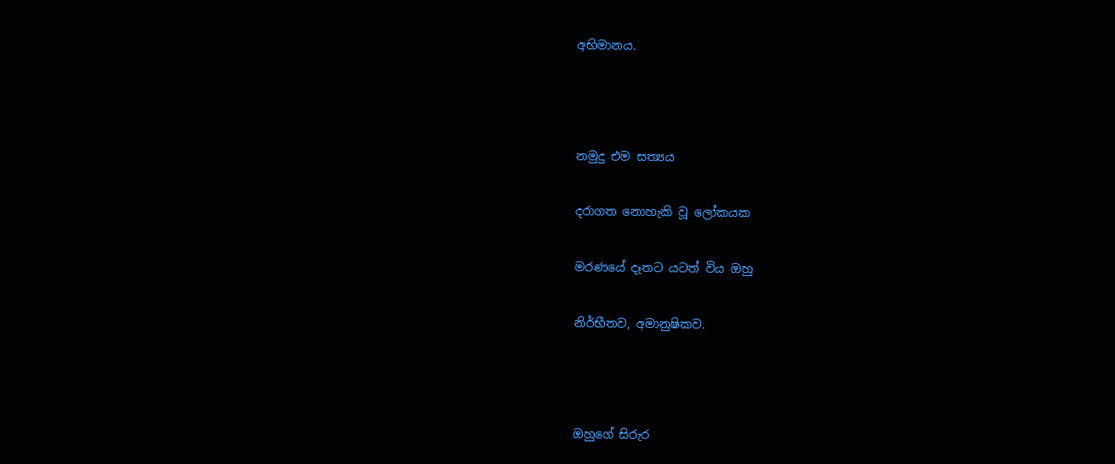අභිමානය.



නමුදු එම සත්‍යය

දරාගත නොහැකි වූ ලෝකයක

මරණයේ දෑතට යටත් විය ඔහු

නිර්භීතව, අමානුෂිකව.



ඔහුගේ සිරුර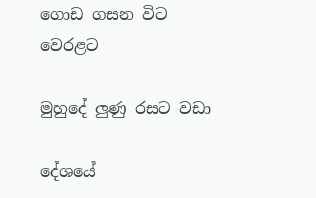ගොඩ ගසන විට වෙරළට

මුහුදේ ලුණු රසට වඩා

දේශයේ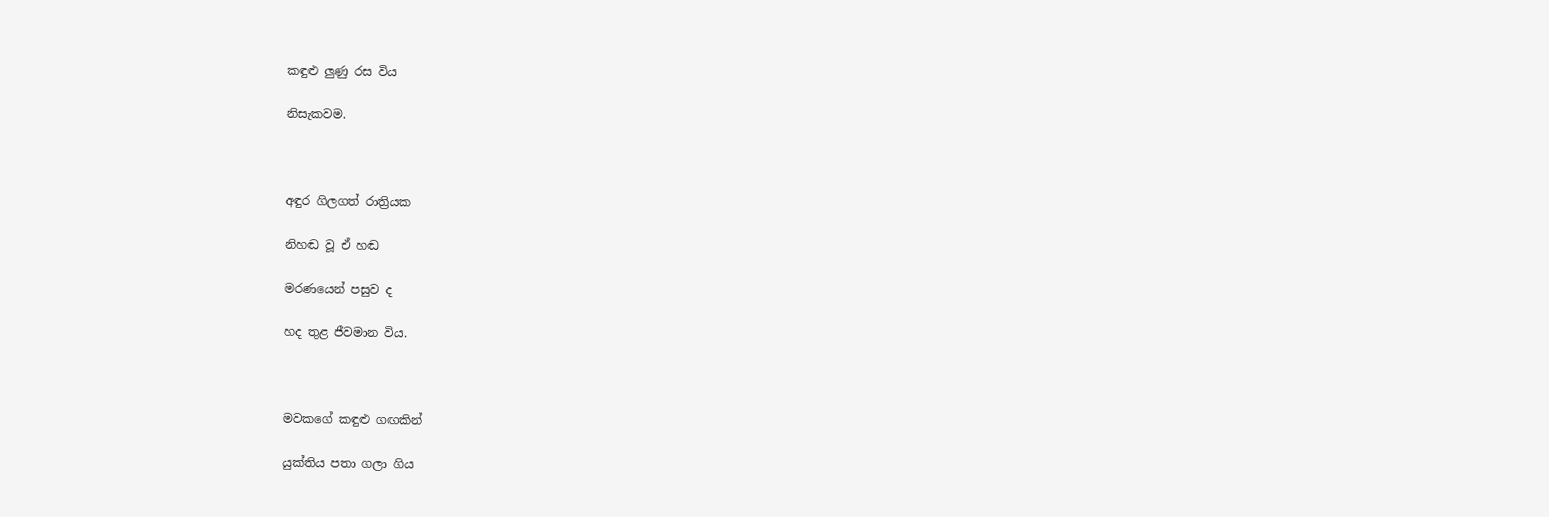කඳුළු ලුණු රස විය

නිසැකවම.



අඳුර ගිලගත් රාත්‍රියක

නිහඬ වූ ඒ හඬ

මරණයෙන් පසුව ද

හද තුළ ජීවමාන විය.



මවකගේ කඳුළු ගඟකින්

යුක්තිය පතා ගලා ගිය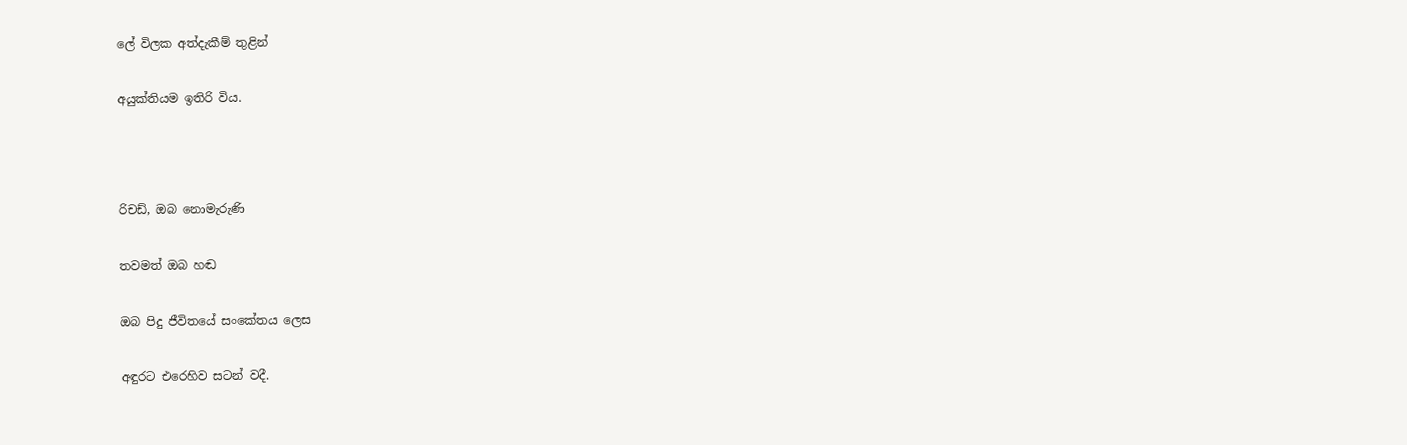ලේ විලක අත්දැකීම් තුළින්

අයුක්තියම ඉතිරි විය.



රිචඩ්, ඔබ නොමැරුණි

තවමත් ඔබ හඬ

ඔබ පිදු ජීවිතයේ සංකේතය ලෙස

අඳුරට එරෙහිව සටන් වදී.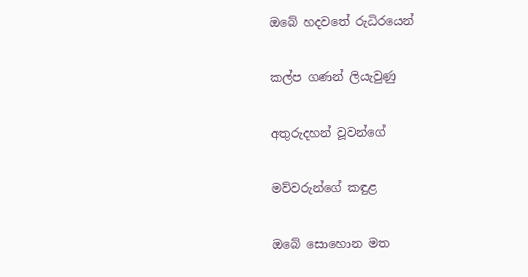ඔබේ හදවතේ රුධිරයෙන්

කල්ප ගණන් ලියැවුණු

අතුරුදහන් වූවන්ගේ

මව්වරුන්ගේ කඳුළ

ඔබේ සොහොන මත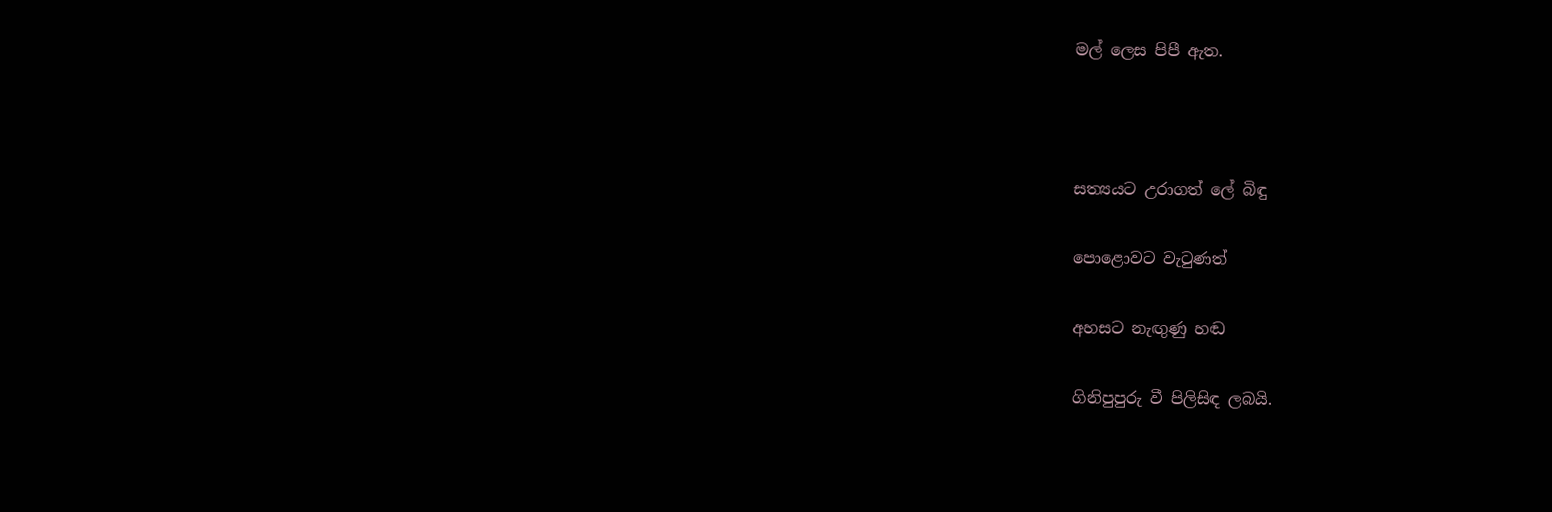මල් ලෙස පිපී ඇත.



සත්‍යයට උරාගත් ලේ බිඳු

පොළොවට වැටුණත්

අහසට නැඟුණු හඬ

ගිනිපුපුරු වී පිලිසිඳ ලබයි.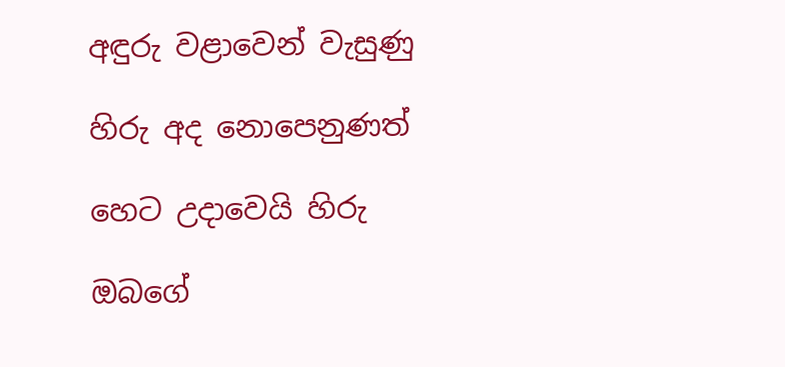අඳුරු වළාවෙන් වැසුණු

හිරු අද නොපෙනුණත්

හෙට උදාවෙයි හිරු

ඔබගේ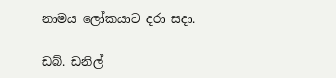නාමය ලෝකයාට දරා සදා.

ඩබ්. ඩනිල්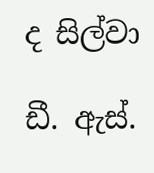ද සිල්වා

ඩී. ඇස්.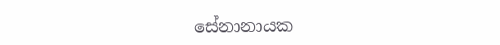සේනානායක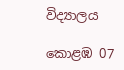විද්‍යාලය

කොළඹ 07